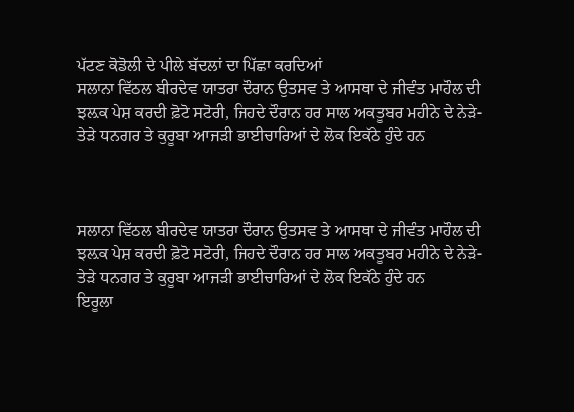ਪੱਟਣ ਕੋਡੋਲੀ ਦੇ ਪੀਲੇ ਬੱਦਲਾਂ ਦਾ ਪਿੱਛਾ ਕਰਦਿਆਂ
ਸਲਾਨਾ ਵਿੱਠਲ ਬੀਰਦੇਵ ਯਾਤਰਾ ਦੌਰਾਨ ਉਤਸਵ ਤੇ ਆਸਥਾ ਦੇ ਜੀਵੰਤ ਮਾਹੌਲ ਦੀ ਝਲ਼ਕ ਪੇਸ਼ ਕਰਦੀ ਫ਼ੋਟੋ ਸਟੋਰੀ, ਜਿਹਦੇ ਦੌਰਾਨ ਹਰ ਸਾਲ ਅਕਤੂਬਰ ਮਹੀਨੇ ਦੇ ਨੇੜੇ-ਤੇੜੇ ਧਨਗਰ ਤੇ ਕੁਰੂਬਾ ਆਜੜੀ ਭਾਈਚਾਰਿਆਂ ਦੇ ਲੋਕ ਇਕੱਠੇ ਹੁੰਦੇ ਹਨ



ਸਲਾਨਾ ਵਿੱਠਲ ਬੀਰਦੇਵ ਯਾਤਰਾ ਦੌਰਾਨ ਉਤਸਵ ਤੇ ਆਸਥਾ ਦੇ ਜੀਵੰਤ ਮਾਹੌਲ ਦੀ ਝਲ਼ਕ ਪੇਸ਼ ਕਰਦੀ ਫ਼ੋਟੋ ਸਟੋਰੀ, ਜਿਹਦੇ ਦੌਰਾਨ ਹਰ ਸਾਲ ਅਕਤੂਬਰ ਮਹੀਨੇ ਦੇ ਨੇੜੇ-ਤੇੜੇ ਧਨਗਰ ਤੇ ਕੁਰੂਬਾ ਆਜੜੀ ਭਾਈਚਾਰਿਆਂ ਦੇ ਲੋਕ ਇਕੱਠੇ ਹੁੰਦੇ ਹਨ
ਇਰੂਲਾ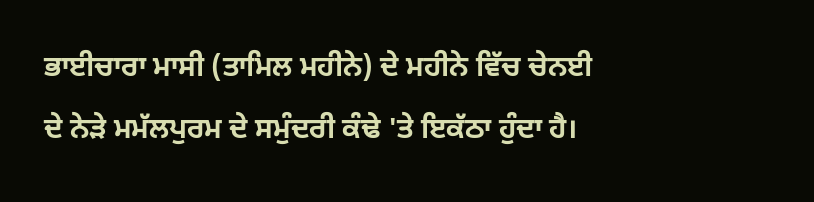ਭਾਈਚਾਰਾ ਮਾਸੀ (ਤਾਮਿਲ ਮਹੀਨੇ) ਦੇ ਮਹੀਨੇ ਵਿੱਚ ਚੇਨਈ ਦੇ ਨੇੜੇ ਮਮੱਲਪੁਰਮ ਦੇ ਸਮੁੰਦਰੀ ਕੰਢੇ 'ਤੇ ਇਕੱਠਾ ਹੁੰਦਾ ਹੈ।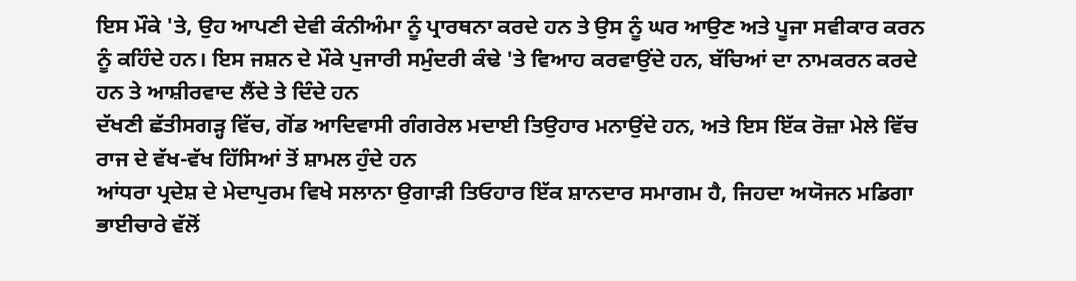ਇਸ ਮੌਕੇ 'ਤੇ, ਉਹ ਆਪਣੀ ਦੇਵੀ ਕੰਨੀਅੰਮਾ ਨੂੰ ਪ੍ਰਾਰਥਨਾ ਕਰਦੇ ਹਨ ਤੇ ਉਸ ਨੂੰ ਘਰ ਆਉਣ ਅਤੇ ਪੂਜਾ ਸਵੀਕਾਰ ਕਰਨ ਨੂੰ ਕਹਿੰਦੇ ਹਨ। ਇਸ ਜਸ਼ਨ ਦੇ ਮੌਕੇ ਪੁਜਾਰੀ ਸਮੁੰਦਰੀ ਕੰਢੇ 'ਤੇ ਵਿਆਹ ਕਰਵਾਉਂਦੇ ਹਨ, ਬੱਚਿਆਂ ਦਾ ਨਾਮਕਰਨ ਕਰਦੇ ਹਨ ਤੇ ਆਸ਼ੀਰਵਾਦ ਲੈਂਦੇ ਤੇ ਦਿੰਦੇ ਹਨ
ਦੱਖਣੀ ਛੱਤੀਸਗੜ੍ਹ ਵਿੱਚ, ਗੋਂਡ ਆਦਿਵਾਸੀ ਗੰਗਰੇਲ ਮਦਾਈ ਤਿਉਹਾਰ ਮਨਾਉਂਦੇ ਹਨ, ਅਤੇ ਇਸ ਇੱਕ ਰੋਜ਼ਾ ਮੇਲੇ ਵਿੱਚ ਰਾਜ ਦੇ ਵੱਖ-ਵੱਖ ਹਿੱਸਿਆਂ ਤੋਂ ਸ਼ਾਮਲ ਹੁੰਦੇ ਹਨ
ਆਂਧਰਾ ਪ੍ਰਦੇਸ਼ ਦੇ ਮੇਦਾਪੁਰਮ ਵਿਖੇ ਸਲਾਨਾ ਉਗਾੜੀ ਤਿਓਹਾਰ ਇੱਕ ਸ਼ਾਨਦਾਰ ਸਮਾਗਮ ਹੈ, ਜਿਹਦਾ ਅਯੋਜਨ ਮਡਿਗਾ ਭਾਈਚਾਰੇ ਵੱਲੋਂ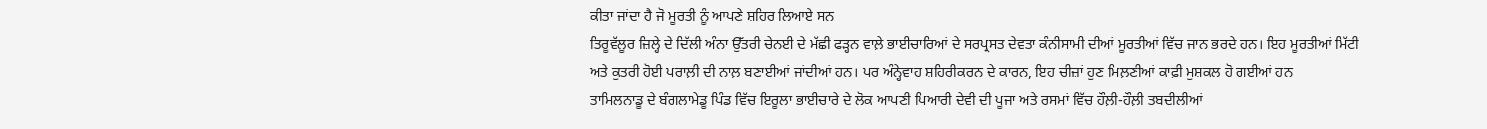ਕੀਤਾ ਜਾਂਦਾ ਹੈ ਜੋ ਮੂਰਤੀ ਨੂੰ ਆਪਣੇ ਸ਼ਹਿਰ ਲਿਆਏ ਸਨ
ਤਿਰੂਵੱਲੂਰ ਜ਼ਿਲ੍ਹੇ ਦੇ ਦਿੱਲੀ ਅੰਨਾ ਉੱਤਰੀ ਚੇਨਈ ਦੇ ਮੱਛੀ ਫੜ੍ਹਨ ਵਾਲ਼ੇ ਭਾਈਚਾਰਿਆਂ ਦੇ ਸਰਪ੍ਰਸਤ ਦੇਵਤਾ ਕੰਨੀਸਾਮੀ ਦੀਆਂ ਮੂਰਤੀਆਂ ਵਿੱਚ ਜਾਨ ਭਰਦੇ ਹਨ। ਇਹ ਮੂਰਤੀਆਂ ਮਿੱਟੀ ਅਤੇ ਕੁਤਰੀ ਹੋਈ ਪਰਾਲ਼ੀ ਦੀ ਨਾਲ਼ ਬਣਾਈਆਂ ਜਾਂਦੀਆਂ ਹਨ। ਪਰ ਅੰਨ੍ਹੇਵਾਹ ਸ਼ਹਿਰੀਕਰਨ ਦੇ ਕਾਰਨ, ਇਹ ਚੀਜ਼ਾਂ ਹੁਣ ਮਿਲ਼ਣੀਆਂ ਕਾਫ਼ੀ ਮੁਸ਼ਕਲ ਹੋ ਗਈਆਂ ਹਨ
ਤਾਮਿਲਨਾਡੂ ਦੇ ਬੰਗਲਾਮੇਡੂ ਪਿੰਡ ਵਿੱਚ ਇਰੂਲਾ ਭਾਈਚਾਰੇ ਦੇ ਲੋਕ ਆਪਣੀ ਪਿਆਰੀ ਦੇਵੀ ਦੀ ਪੂਜਾ ਅਤੇ ਰਸਮਾਂ ਵਿੱਚ ਹੌਲ਼ੀ-ਹੌਲ਼ੀ ਤਬਦੀਲੀਆਂ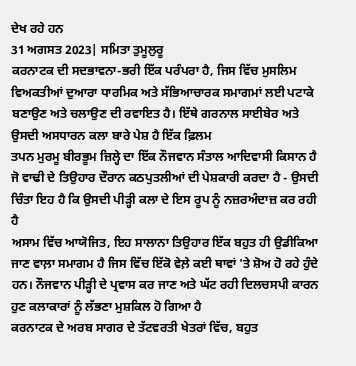ਦੇਖ ਰਹੇ ਹਨ
31 ਅਗਸਤ 2023| ਸਮਿਤਾ ਤੁਮੂਲੁਰੂ
ਕਰਨਾਟਕ ਦੀ ਸਦਭਾਵਨਾ-ਭਰੀ ਇੱਕ ਪਰੰਪਰਾ ਹੈ, ਜਿਸ ਵਿੱਚ ਮੁਸਲਿਮ ਵਿਅਕਤੀਆਂ ਦੁਆਰਾ ਧਾਰਮਿਕ ਅਤੇ ਸੱਭਿਆਚਾਰਕ ਸਮਾਗਮਾਂ ਲਈ ਪਟਾਕੇ ਬਣਾਉਣ ਅਤੇ ਚਲਾਉਣ ਦੀ ਰਵਾਇਤ ਹੈ। ਇੱਥੇ ਗਰਨਾਲ ਸਾਈਬੇਰ ਅਤੇ ਉਸਦੀ ਅਸਧਾਰਨ ਕਲਾ ਬਾਰੇ ਪੇਸ਼ ਹੈ ਇੱਕ ਫ਼ਿਲਮ
ਤਪਨ ਮੁਰਮੂ ਬੀਰਭੂਮ ਜ਼ਿਲ੍ਹੇ ਦਾ ਇੱਕ ਨੌਜਵਾਨ ਸੰਤਾਲ ਆਦਿਵਾਸੀ ਕਿਸਾਨ ਹੈ ਜੋ ਵਾਢੀ ਦੇ ਤਿਉਹਾਰ ਦੌਰਾਨ ਕਠਪੁਤਲੀਆਂ ਦੀ ਪੇਸ਼ਕਾਰੀ ਕਰਦਾ ਹੈ - ਉਸਦੀ ਚਿੰਤਾ ਇਹ ਹੈ ਕਿ ਉਸਦੀ ਪੀੜ੍ਹੀ ਕਲਾ ਦੇ ਇਸ ਰੂਪ ਨੂੰ ਨਜ਼ਰਅੰਦਾਜ਼ ਕਰ ਰਹੀ ਹੈ
ਅਸਾਮ ਵਿੱਚ ਆਯੋਜਿਤ, ਇਹ ਸਾਲਾਨਾ ਤਿਉਹਾਰ ਇੱਕ ਬਹੁਤ ਹੀ ਉਡੀਕਿਆ ਜਾਣ ਵਾਲ਼ਾ ਸਮਾਗਮ ਹੈ ਜਿਸ ਵਿੱਚ ਇੱਕੋ ਵੇਲ਼ੇ ਕਈ ਥਾਵਾਂ 'ਤੇ ਸ਼ੋਅ ਹੋ ਰਹੇ ਹੁੰਦੇ ਹਨ। ਨੌਜਵਾਨ ਪੀੜ੍ਹੀ ਦੇ ਪ੍ਰਵਾਸ ਕਰ ਜਾਣ ਅਤੇ ਘੱਟ ਰਹੀ ਦਿਲਚਸਪੀ ਕਾਰਨ ਹੁਣ ਕਲਾਕਾਰਾਂ ਨੂੰ ਲੱਭਣਾ ਮੁਸ਼ਕਿਲ ਹੋ ਗਿਆ ਹੈ
ਕਰਨਾਟਕ ਦੇ ਅਰਬ ਸਾਗਰ ਦੇ ਤੱਟਵਰਤੀ ਖੇਤਰਾਂ ਵਿੱਚ, ਬਹੁਤ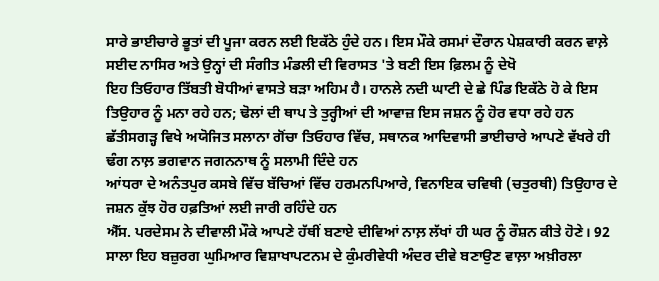ਸਾਰੇ ਭਾਈਚਾਰੇ ਭੂਤਾਂ ਦੀ ਪੂਜਾ ਕਰਨ ਲਈ ਇਕੱਠੇ ਹੁੰਦੇ ਹਨ। ਇਸ ਮੌਕੇ ਰਸਮਾਂ ਦੌਰਾਨ ਪੇਸ਼ਕਾਰੀ ਕਰਨ ਵਾਲ਼ੇ ਸਈਦ ਨਾਸਿਰ ਅਤੇ ਉਨ੍ਹਾਂ ਦੀ ਸੰਗੀਤ ਮੰਡਲੀ ਦੀ ਵਿਰਾਸਤ 'ਤੇ ਬਣੀ ਇਸ ਫ਼ਿਲਮ ਨੂੰ ਦੇਖੋ
ਇਹ ਤਿਓਹਾਰ ਤਿੱਬਤੀ ਬੋਧੀਆਂ ਵਾਸਤੇ ਬੜਾ ਅਹਿਮ ਹੈ। ਹਾਨਲੇ ਨਦੀ ਘਾਟੀ ਦੇ ਛੇ ਪਿੰਡ ਇਕੱਠੇ ਹੋ ਕੇ ਇਸ ਤਿਉਹਾਰ ਨੂੰ ਮਨਾ ਰਹੇ ਹਨ; ਢੋਲਾਂ ਦੀ ਥਾਪ ਤੇ ਤੁਰ੍ਹੀਆਂ ਦੀ ਆਵਾਜ਼ ਇਸ ਜਸ਼ਨ ਨੂੰ ਹੋਰ ਵਧਾ ਰਹੇ ਹਨ
ਛੱਤੀਸਗੜ੍ਹ ਵਿਖੇ ਅਯੋਜਿਤ ਸਲਾਨਾ ਗੋਂਚਾ ਤਿਓਹਾਰ ਵਿੱਚ, ਸਥਾਨਕ ਆਦਿਵਾਸੀ ਭਾਈਚਾਰੇ ਆਪਣੇ ਵੱਖਰੇ ਹੀ ਢੰਗ ਨਾਲ਼ ਭਗਵਾਨ ਜਗਨਨਾਥ ਨੂੰ ਸਲਾਮੀ ਦਿੰਦੇ ਹਨ
ਆਂਧਰਾ ਦੇ ਅਨੰਤਪੁਰ ਕਸਬੇ ਵਿੱਚ ਬੱਚਿਆਂ ਵਿੱਚ ਹਰਮਨਪਿਆਰੇ, ਵਿਨਾਇਕ ਚਵਿਥੀ (ਚਤੁਰਥੀ) ਤਿਉਹਾਰ ਦੇ ਜਸ਼ਨ ਕੁੱਝ ਹੋਰ ਹਫ਼ਤਿਆਂ ਲਈ ਜਾਰੀ ਰਹਿੰਦੇ ਹਨ
ਐੱਸ. ਪਰਦੇਸਮ ਨੇ ਦੀਵਾਲੀ ਮੌਕੇ ਆਪਣੇ ਹੱਥੀਂ ਬਣਾਏ ਦੀਵਿਆਂ ਨਾਲ਼ ਲੱਖਾਂ ਹੀ ਘਰ ਨੂੰ ਰੌਸ਼ਨ ਕੀਤੇ ਹੋਣੇ। 92 ਸਾਲਾ ਇਹ ਬਜ਼ੁਰਗ ਘੁਮਿਆਰ ਵਿਸ਼ਾਖਾਪਟਨਮ ਦੇ ਕੁੰਮਰੀਵੇਧੀ ਅੰਦਰ ਦੀਵੇ ਬਣਾਉਣ ਵਾਲ਼ਾ ਅਖ਼ੀਰਲਾ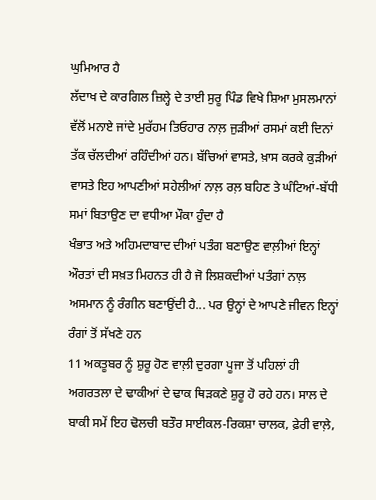ਘੁਮਿਆਰ ਹੈ
ਲੱਦਾਖ ਦੇ ਕਾਰਗਿਲ ਜ਼ਿਲ੍ਹੇ ਦੇ ਤਾਈ ਸੁਰੂ ਪਿੰਡ ਵਿਖੇ ਸ਼ਿਆ ਮੁਸਲਮਾਨਾਂ ਵੱਲੋਂ ਮਨਾਏ ਜਾਂਦੇ ਮੁਰੱਹਮ ਤਿਓਹਾਰ ਨਾਲ਼ ਜੁੜੀਆਂ ਰਸਮਾਂ ਕਈ ਦਿਨਾਂ ਤੱਕ ਚੱਲਦੀਆਂ ਰਹਿੰਦੀਆਂ ਹਨ। ਬੱਚਿਆਂ ਵਾਸਤੇ, ਖ਼ਾਸ ਕਰਕੇ ਕੁੜੀਆਂ ਵਾਸਤੇ ਇਹ ਆਪਣੀਆਂ ਸਹੇਲੀਆਂ ਨਾਲ਼ ਰਲ਼ ਬਹਿਣ ਤੇ ਘੰਟਿਆਂ-ਬੱਧੀ ਸਮਾਂ ਬਿਤਾਉਣ ਦਾ ਵਧੀਆ ਮੌਕਾ ਹੁੰਦਾ ਹੈ
ਖੰਭਾਤ ਅਤੇ ਅਹਿਮਦਾਬਾਦ ਦੀਆਂ ਪਤੰਗ ਬਣਾਉਣ ਵਾਲ਼ੀਆਂ ਇਨ੍ਹਾਂ ਔਰਤਾਂ ਦੀ ਸਖ਼ਤ ਮਿਹਨਤ ਹੀ ਹੈ ਜੋ ਲਿਸ਼ਕਦੀਆਂ ਪਤੰਗਾਂ ਨਾਲ਼ ਅਸਮਾਨ ਨੂੰ ਰੰਗੀਨ ਬਣਾਉਂਦੀ ਹੈ... ਪਰ ਉਨ੍ਹਾਂ ਦੇ ਆਪਣੇ ਜੀਵਨ ਇਨ੍ਹਾਂ ਰੰਗਾਂ ਤੋਂ ਸੱਖਣੇ ਹਨ
11 ਅਕਤੂਬਰ ਨੂੰ ਸ਼ੁਰੂ ਹੋਣ ਵਾਲ਼ੀ ਦੁਰਗਾ ਪੂਜਾ ਤੋਂ ਪਹਿਲਾਂ ਹੀ ਅਗਰਤਲਾ ਦੇ ਢਾਕੀਆਂ ਦੇ ਢਾਕ ਥਿੜਕਣੇ ਸ਼ੁਰੂ ਹੋ ਰਹੇ ਹਨ। ਸਾਲ ਦੇ ਬਾਕੀ ਸਮੇਂ ਇਹ ਢੋਲਚੀ ਬਤੌਰ ਸਾਈਕਲ-ਰਿਕਸ਼ਾ ਚਾਲਕ, ਫ਼ੇਰੀ ਵਾਲ਼ੇ,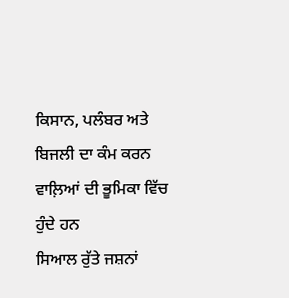ਕਿਸਾਨ, ਪਲੰਬਰ ਅਤੇ ਬਿਜਲੀ ਦਾ ਕੰਮ ਕਰਨ ਵਾਲ਼ਿਆਂ ਦੀ ਭੂਮਿਕਾ ਵਿੱਚ ਹੁੰਦੇ ਹਨ
ਸਿਆਲ ਰੁੱਤੇ ਜਸ਼ਨਾਂ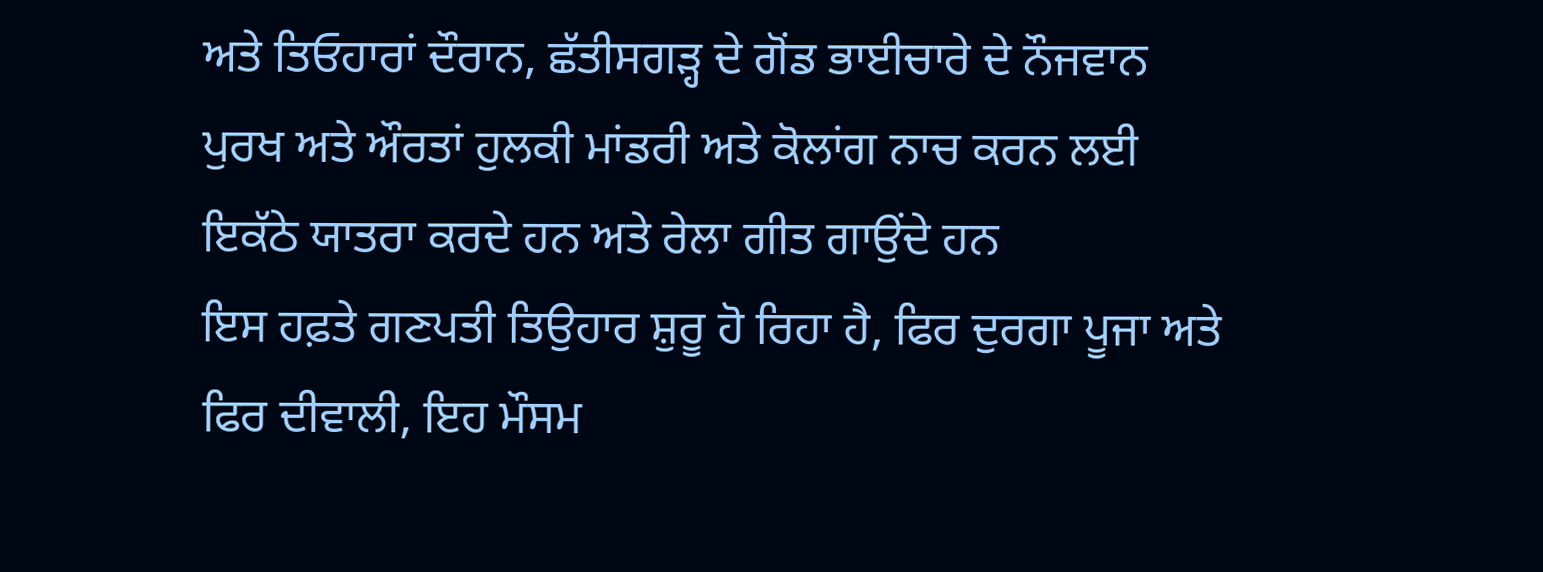ਅਤੇ ਤਿਓਹਾਰਾਂ ਦੌਰਾਨ, ਛੱਤੀਸਗੜ੍ਹ ਦੇ ਗੋਂਡ ਭਾਈਚਾਰੇ ਦੇ ਨੌਜਵਾਨ ਪੁਰਖ ਅਤੇ ਔਰਤਾਂ ਹੁਲਕੀ ਮਾਂਡਰੀ ਅਤੇ ਕੋਲਾਂਗ ਨਾਚ ਕਰਨ ਲਈ ਇਕੱਠੇ ਯਾਤਰਾ ਕਰਦੇ ਹਨ ਅਤੇ ਰੇਲਾ ਗੀਤ ਗਾਉਂਦੇ ਹਨ
ਇਸ ਹਫ਼ਤੇ ਗਣਪਤੀ ਤਿਉਹਾਰ ਸ਼ੁਰੂ ਹੋ ਰਿਹਾ ਹੈ, ਫਿਰ ਦੁਰਗਾ ਪੂਜਾ ਅਤੇ ਫਿਰ ਦੀਵਾਲੀ, ਇਹ ਮੌਸਮ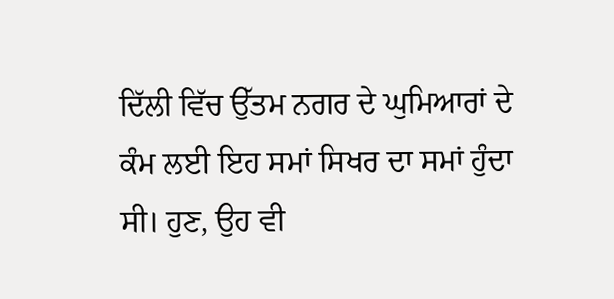ਦਿੱਲੀ ਵਿੱਚ ਉੱਤਮ ਨਗਰ ਦੇ ਘੁਮਿਆਰਾਂ ਦੇ ਕੰਮ ਲਈ ਇਹ ਸਮਾਂ ਸਿਖਰ ਦਾ ਸਮਾਂ ਹੁੰਦਾ ਸੀ। ਹੁਣ, ਉਹ ਵੀ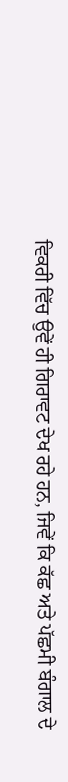ਵਿਕਰੀ ਵਿੱਚ ਉਵੇਂ ਹੀ ਗਿਰਾਵਟ ਦੇਖ ਰਹੇ ਹਨ, ਜਿਵੇਂ ਕਿ ਕੱਛ ਅਤੇ ਪੱਛਮੀ ਬੰਗਾਲ ਦੇ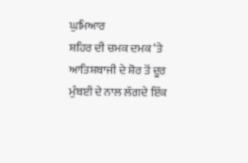ਘੁਮਿਆਰ
ਸ਼ਹਿਰ ਦੀ ਚਮਕ ਦਮਕ ‘ਤੇ ਆਤਿਸ਼ਬਾਜੀ ਦੇ ਸ਼ੋਰ ਤੋਂ ਦੂਰ ਮੁੰਬਈ ਦੇ ਨਾਲ ਲੱਗਦੇ ਇੱਕ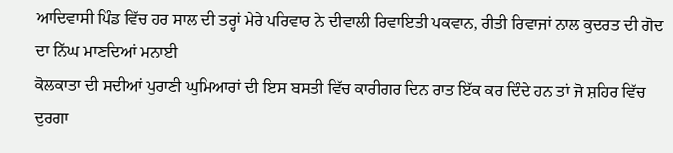ਆਦਿਵਾਸੀ ਪਿੰਡ ਵਿੱਚ ਹਰ ਸਾਲ ਦੀ ਤਰ੍ਹਾਂ ਮੇਰੇ ਪਰਿਵਾਰ ਨੇ ਦੀਵਾਲੀ ਰਿਵਾਇਤੀ ਪਕਵਾਨ, ਰੀਤੀ ਰਿਵਾਜਾਂ ਨਾਲ ਕੁਦਰਤ ਦੀ ਗੋਦ ਦਾ ਨਿੱਘ ਮਾਣਦਿਆਂ ਮਨਾਈ
ਕੋਲਕਾਤਾ ਦੀ ਸਦੀਆਂ ਪੁਰਾਣੀ ਘੁਮਿਆਰਾਂ ਦੀ ਇਸ ਬਸਤੀ ਵਿੱਚ ਕਾਰੀਗਰ ਦਿਨ ਰਾਤ ਇੱਕ ਕਰ ਦਿੰਦੇ ਹਨ ਤਾਂ ਜੋ ਸ਼ਹਿਰ ਵਿੱਚ ਦੁਰਗਾ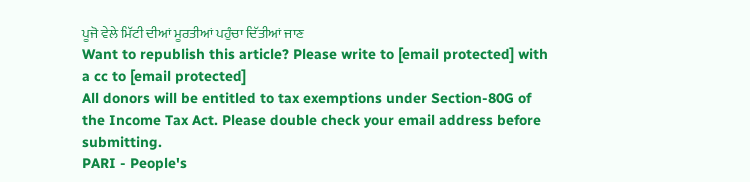ਪੂਜੋ ਵੇਲੇ ਮਿੱਟੀ ਦੀਆਂ ਮੂਰਤੀਆਂ ਪਹੁੰਚਾ ਦਿੱਤੀਆਂ ਜਾਣ
Want to republish this article? Please write to [email protected] with a cc to [email protected]
All donors will be entitled to tax exemptions under Section-80G of the Income Tax Act. Please double check your email address before submitting.
PARI - People's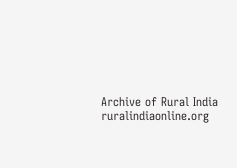Archive of Rural India
ruralindiaonline.org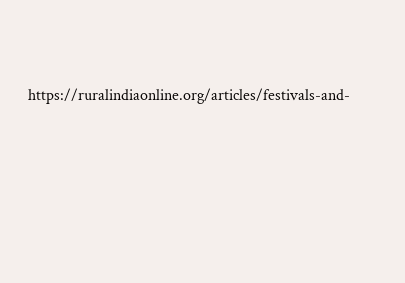https://ruralindiaonline.org/articles/festivals-and-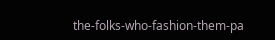the-folks-who-fashion-them-pa